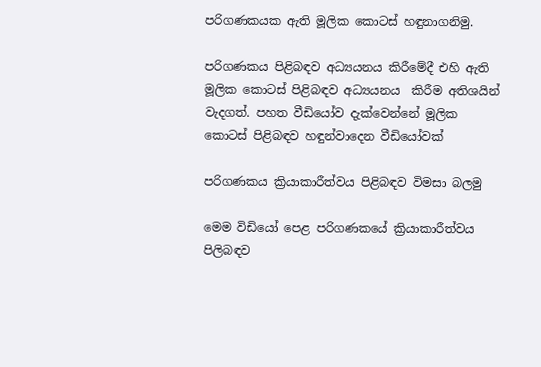පරිගණකයක ඇති මූලික කොටස් හඳුනාගනිමු.

පරිගණකය පිළිබඳව අධ්‍යයනය කිරීමේදී එහි ඇති මූලික කොටස් පිළිබඳව අධ්‍යයනය  කිරීම අතිශයින් වැදගත්. පහත වීඩියෝව දැක්වෙන්නේ මූලික කොටස් පිළිබඳව හඳුන්වාදෙන වීඩියෝවක්

පරිගණකය ක්‍රියාකාරීත්වය පිළිබඳව විමසා බලමු

මෙම විඩියෝ පෙළ පරිගණකයේ ක්‍රියාකාරීත්වය පිලිබඳව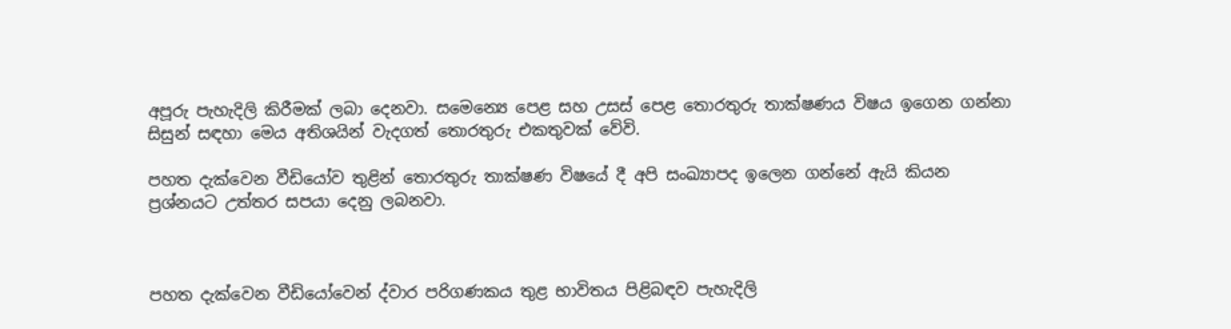අපූරු පැහැදිලි කිරීමක් ලබා දෙනවා. සමෙන්‍යෙ පෙළ සහ උසස් පෙළ තොරතුරු තාක්ෂණය විෂය ඉගෙන ගන්නා සිසුන් සඳහා මෙය අතිශයින් වැදගත් තොරතුරු එකතුවක් වේවි.

පහත දැක්වෙන වීඩියෝව තුළින් තොරතුරු තාක්ෂණ විෂයේ දී අපි සංඛ්‍යාපද ඉලෙන ගන්නේ ඇයි කියන ප්‍රශ්නයට උත්තර සපයා දෙනු ලබනවා.



පහත දැක්වෙන වීඩියෝවෙන් ද්වාර පරිගණකය තුළ භාවිතය පිළිබඳව පැහැදිලි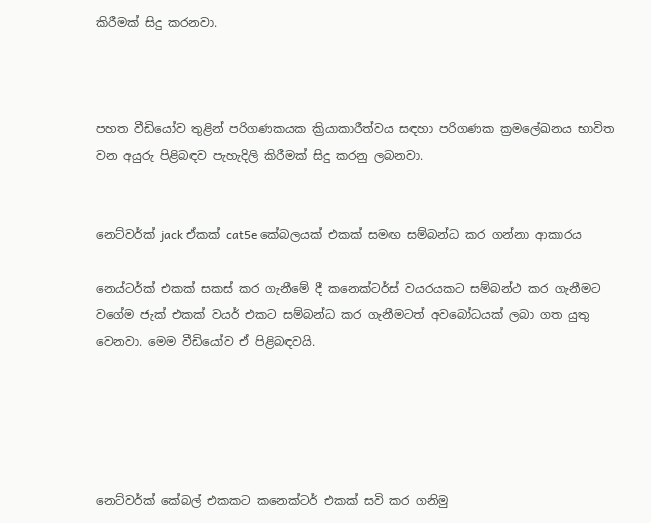කිරීමක් සිදු කරනවා.



පහත වීඩියෝව තුළින් පරිගණකයක ක්‍රියාකාරීත්වය සඳහා පරිගණක ක්‍රමලේඛනය භාවිත වන අයුරු පිළිබඳව පැහැදිලි කිරීමක් සිදු කරනු ලබනවා.


නෙට්වර්ක් jack ඒකක් cat5e කේබලයක් එකක් සමඟ සම්බන්ධ කර ගන්නා ආකාරය

නෙය්ටර්ක් එකක් සකස් කර ගැනීමේ දී කනෙක්ටර්ස් වයරයකට සම්බන්ථ කර ගැනීමට වගේම ජැක් එකක් වයර් එකට සම්බන්ධ කර ගැනීමටත් අවබෝධයක් ලබා ගත යුතු වෙනවා. මෙම වීඩියෝව ඒ පිළිබඳවයි.





නෙට්වර්ක් කේබල් එකකට කනෙක්ටර් එකක් සවි කර ගනිමු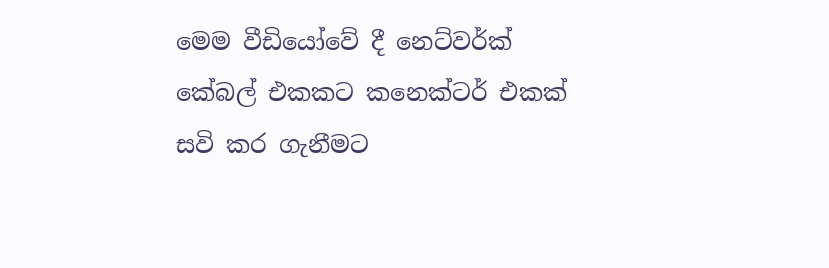මෙම වීඩියෝවේ දී නෙට්වර්ක් කේබල් එකකට කනෙක්ටර් එකක් සවි කර ගැනීමට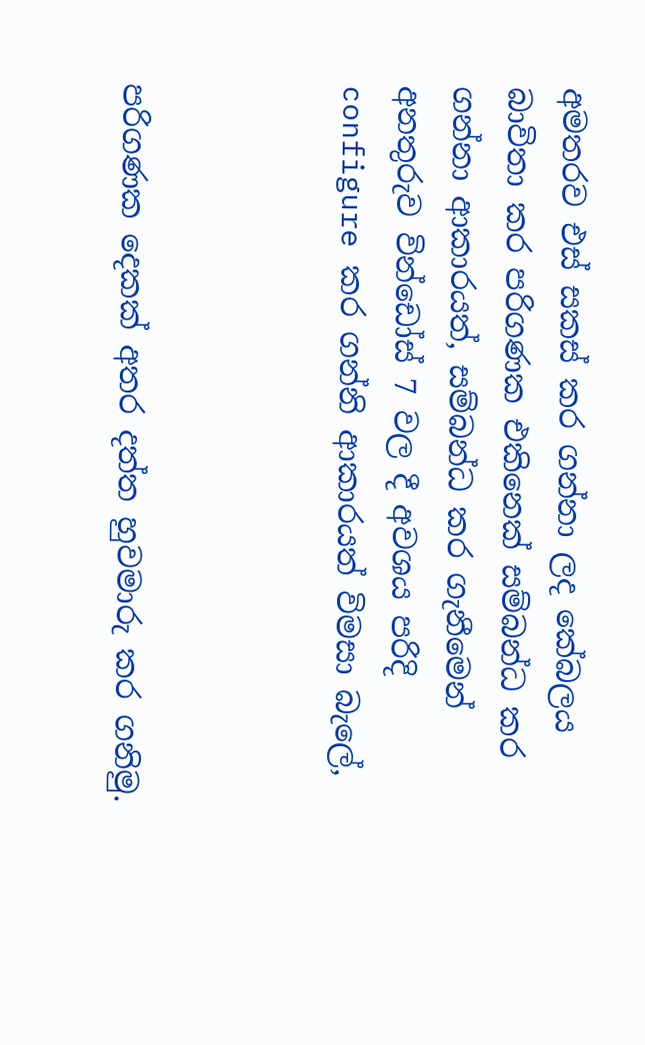අමතරව එස් සකස් කර ගන්නා ලද කේබලය බාවිතා කර පරිගණක එකිනෙක් සම්බන්ධ කර ගන්නා ආකාරයත්, සම්බන්ධ කර ගැනීමෙන් අනතුරුව වින්ඩෝස් 7 වල දී අවශය පරිදි configure කර ගන්නි ආකාරයත් විමසා බැලේ,



පරිගණක දෙකක් අතර දත්ත හුවමාරු කර ගනිමු.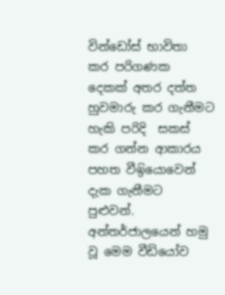වින්ඩෝස් භාවිතා කර පරිගණක දෙකක් අතර දත්ත හුවමාරු කර ගැනීමට හැකි පරිදි  සකස් කර ගන්න ආකාරය පහත වීඉියොවෙන් දැක ගැනීමට පුළුවන්. අන්තර්ජාලයෙන් හමු වූ මෙම වීඩියෝව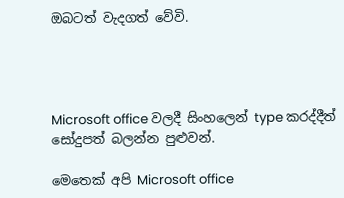ඔබටත් වැදගත් වේවි.




Microsoft office වලදී සිංහලෙන් type කරද්දීත් සෝදුපත් බලන්න පුළුවන්.

මෙතෙක් අපි Microsoft office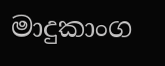මාදුකාංග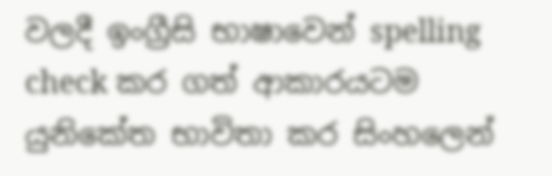වලදී ඉංග්‍රීසි භාෂාවෙන් spelling check කර ගත් ආකාරයටම යුනිකේත භාවිතා කර සිංහලෙන්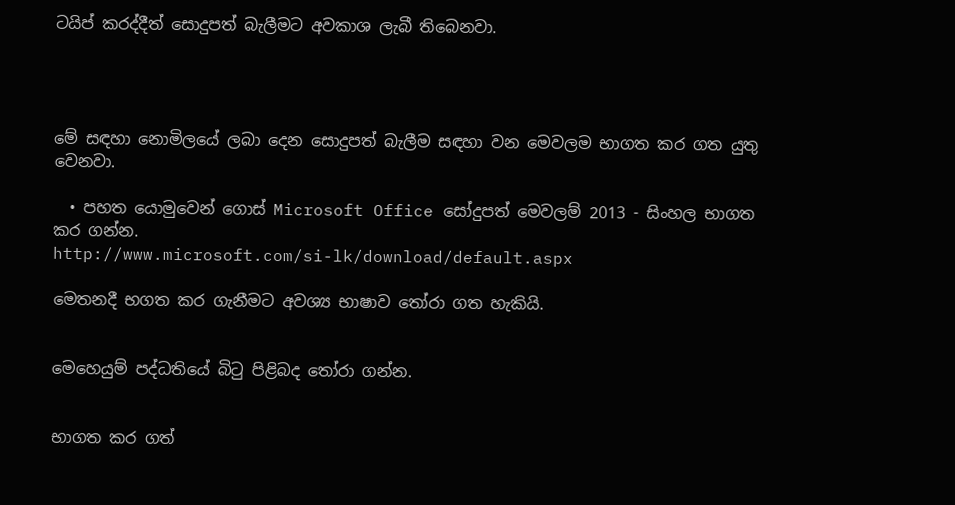ටයිප් කරද්දීත් සොදුපත් බැලීමට අවකාශ ලැබී තිබෙනවා.




මේ සඳහා නොමිලයේ ලබා දෙන සොදුපත් බැලීම සඳහා වන මෙවලම භාගත කර ගත යුතු වෙනවා.

  • පහත යොමුවෙන් ගොස් Microsoft Office සෝදුපත් මෙවලම් 2013 - සිංහල භාගත කර ගන්න.
http://www.microsoft.com/si-lk/download/default.aspx

මෙතනදී භගත කර ගැනීමට අවශ්‍ය භාෂාව තෝරා ගත හැකියි.


මෙහෙයුම් පද්ධතියේ බිටු පිළිබද තෝරා ගන්න.


භාගත කර ගත්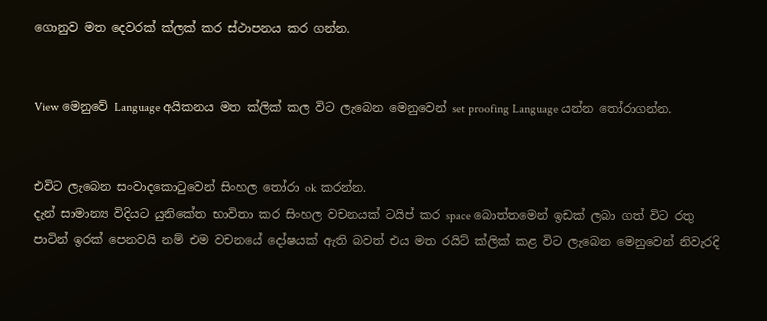ගොනුව මත දෙවරක් ක්ලක් කර ස්ථාපනය කර ගන්න.


View මෙනුවේ Language අයිකනය මත ක්ලික් කල විට ලැබෙන මෙනුවෙන් set proofing Language යන්න තෝරාගන්න.


එවිට ලැබෙන සංවාදකොටුවෙන් සිංහල තෝරා ok කරන්න.
දැන් සාමාන්‍ය විදියට යුනිකේත භාවිතා කර සිංහල වචනයක් ටයිප් කර space බොත්තමෙන් ඉඩක් ලබා ගත් විට රතු පාටින් ඉරක් පෙනවයි නම් එම වචනයේ දෝෂයක් ඇති බවත් එය මත රයිට් ක්ලික් කළ විට ලැබෙන මෙනුවෙන් නිවැරදි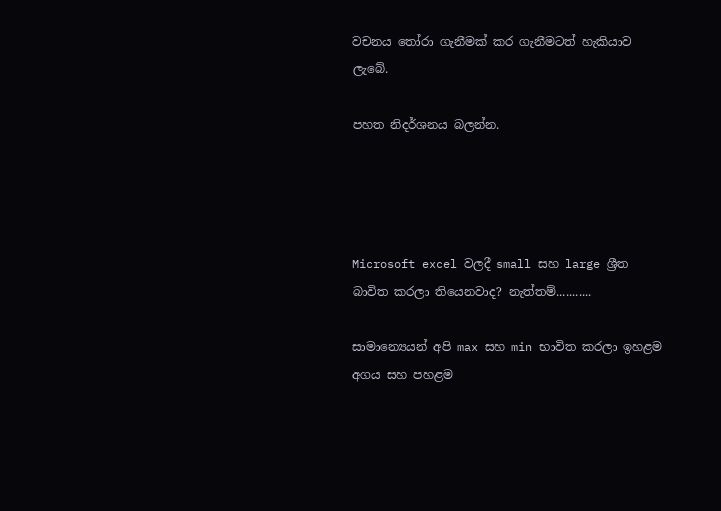වචනය තෝරා ගැනීමක් කර ගැනීමටත් හැකියාව ලැබේ.

පහත නිදර්ශනය බලන්න.




Microsoft excel වලදී small සහ large ශ්‍රීත බාවිත කරලා තියෙනවාද? නැත්තම්...........

සාමාන්‍යෙයන් අපි max සහ min භාවිත කරලා ඉහළම අගය සහ පහළම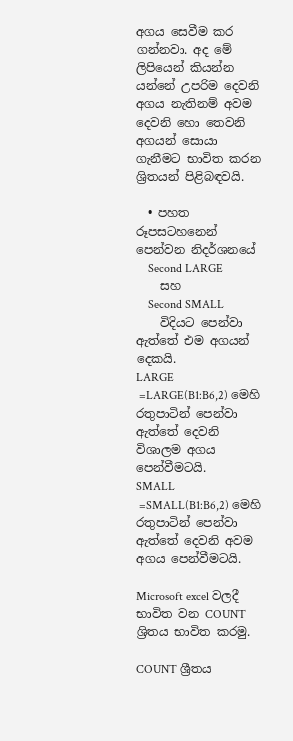අගය සෙවීම කර ගන්නවා. අද මේ ලිපියෙන් කියන්න යන්නේ උපරිම දෙවනි අගය නැතිනම් අවම දෙවනි හො තෙවනි අගයන් සොයා ගැනීමට භාවිත කරන ශ්‍රිතයන් පිළිබඳවයි.

  • පහත රූපසටහනෙන් පෙන්වන නිදර්ශනයේ
    Second LARGE
    සහ
    Second SMALL
    විදියට පෙන්වා ඇත්තේ එම අගයන් දෙකයි.
LARGE
 =LARGE(B1:B6,2) මෙහි රතුපාටින් පෙන්වා ඇත්තේ දෙවනි විශාලම අගය පෙන්වීමටයි.
SMALL
 =SMALL(B1:B6,2) මෙහි රතුපාටින් පෙන්වා ඇත්තේ දෙවනි අවම අගය පෙන්වීමටයි.

Microsoft excel වලදී භාවිත වන COUNT ශ්‍රිතය භාවිත කරමු.

COUNT ශ්‍රීතය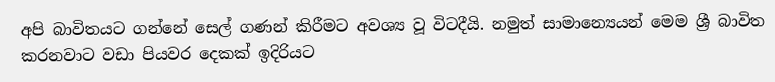අපි බාවිතයට ගන්නේ සෙල් ගණන් කිරීමට අවශ්‍ය වූ විටදීයි. නමුත් සාමාන්‍යෙයන් මෙම ශ්‍රී බාවිත කරනවාට වඩා පියවර දෙකක් ඉදිරියට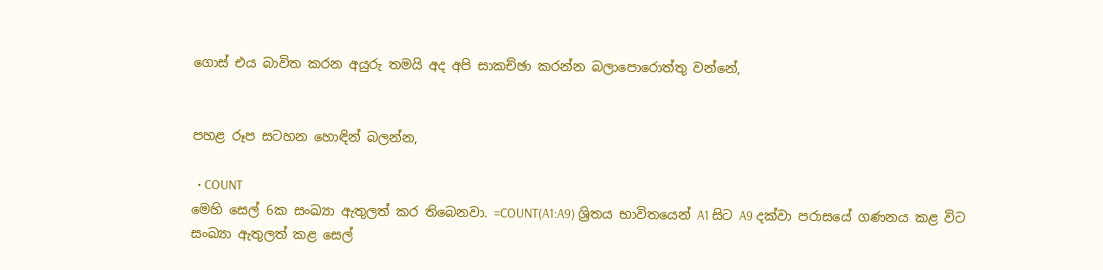ගොස් එය බාවිත කරන අයුරු තමයි අද අපි සාකච්ඡා කරන්න බලාපොරොත්තු වන්නේ,


පහළ රූප සටහන හොඳින් බලන්න,

  • COUNT
මෙහි සෙල් 6ක සංඛ්‍යා ඇතුලත් කර තිබෙනවා. =COUNT(A1:A9) ශ්‍රිතය භාවිතයෙන් A1 සිට A9 දක්වා පරාසයේ ගණනය කළ විට සංඛ්‍යා ඇතුලත් කළ සෙල්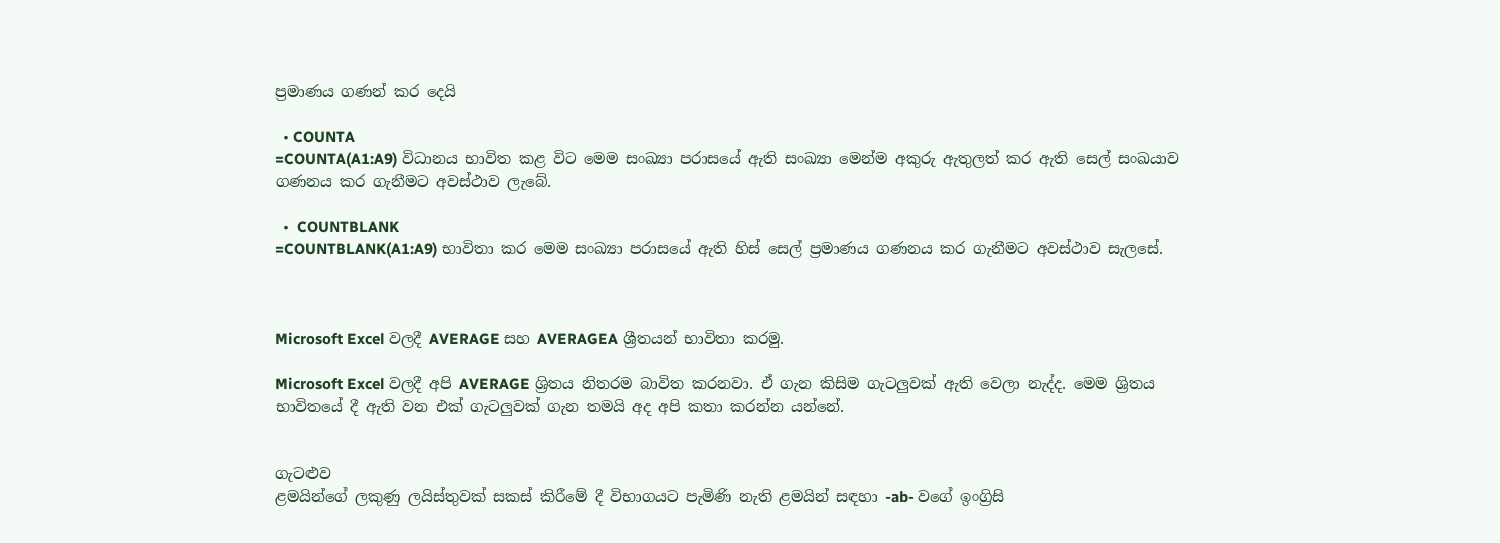ප්‍රමාණය ගණන් කර දෙයි

  • COUNTA
=COUNTA(A1:A9) විධානය භාවිත කළ විට මෙම සංඛ්‍යා පරාසයේ ඇති සංඛ්‍යා මෙන්ම අකුරු ඇතුලත් කර ඇති සෙල් සංඛයාව ගණනය කර ගැනීමට අවස්ථාව ලැබේ.

  •  COUNTBLANK
=COUNTBLANK(A1:A9) භාවිතා කර මෙම සංඛ්‍යා පරාසයේ ඇති හිස් සෙල් ප්‍රමාණය ගණනය කර ගැනීමට අවස්ථාව සැලසේ.



Microsoft Excel වලදී AVERAGE සහ AVERAGEA ශ්‍රීතයන් භාවිතා කරමු.

Microsoft Excel වලදී අපි AVERAGE ශ්‍රිතය නිතරම බාවිත කරනවා. ඒ ගැන කිසිම ගැටලුවක් ඇති වෙලා නැද්ද. මෙම ශ්‍රිතය භාවිතයේ දී ඇති වන එක් ගැටලුවක් ගැන තමයි අද අපි කතා කරන්න යන්නේ.


ගැටළුව
ළමයින්ගේ ලකුණු ලයිස්තුවක් සකස් කිරීමේ දී විභාගයට පැමිණි නැති ළමයින් සඳහා -ab- වගේ ඉංග්‍රිසි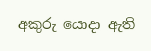අකුරු යොදා ඇති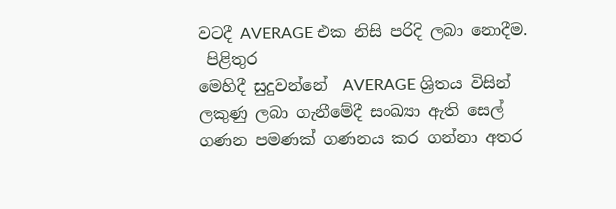වටදී AVERAGE එක නිසි පරිදි ලබා නොදීම.
 පිළිතුර
මෙහිදී සුදුවන්නේ  AVERAGE ශ්‍රිතය විසින් ලකුණු ලබා ගැනීමේදී සංඛ්‍යා ඇති සෙල් ගණන පමණක් ගණනය කර ගන්නා අතර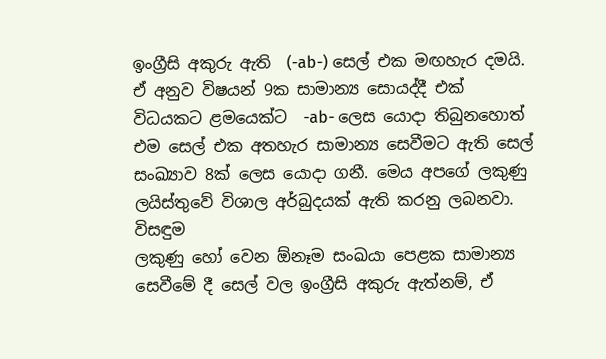ඉංග්‍රීසි අකුරු ඇති  (-ab-) සෙල් එක මඟහැර දමයි.
ඒ අනුව විෂයන් 9ක සාමාන්‍ය සොයද්දී එක් විධයකට ළමයෙක්ට  -ab- ලෙස යොදා තිබුනහොත් එම සෙල් එක අතහැර සාමාන්‍ය සෙවීමට ඇති සෙල් සංඛ්‍යාව 8ක් ලෙස යොදා ගනී. මෙය අපගේ ලකුණු ලයිස්තුවේ විශාල අර්බුදයක් ඇති කරනු ලබනවා.
විසඳුම
ලකුණු හෝ වෙන ඕනෑම සංඛයා පෙළක සාමාන්‍ය සෙවීමේ දී සෙල් වල ඉංග්‍රීසි අකුරු ඇත්නම්, ඒ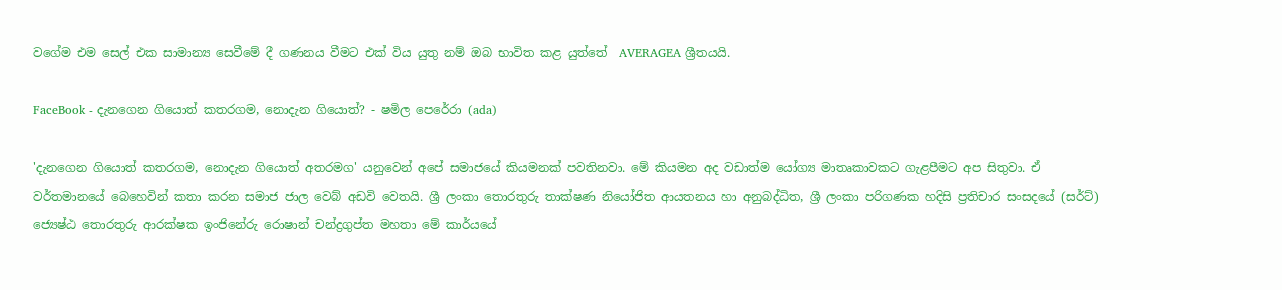වගේම එම සෙල් එක සාමාන්‍ය සෙවීමේ දී ගණනය වීමට එක් විය යුතු නම් ඔබ භාවිත කළ යුත්තේ  AVERAGEA ශ්‍රීතයයි.

FaceBook - දැනගෙන ගියොත් කතරගම, නොදැන ගියොත්? - ෂමිල පෙරේරා (ada)

'දැනගෙන ගියොත් කතරගම, නොදැන ගියොත් අතරමග' යනුවෙන් අපේ සමාජයේ කියමනක් පවතිනවා. මේ කියමන අද වඩාත්ම යෝග්‍ය මාතෘකාවකට ගැළපීමට අප සිතුවා. ඒ වර්තමානයේ බෙහෙවින් කතා කරන සමාජ ජාල වෙබ් අඩවි වෙතයි. ශ්‍රී ලංකා තොරතුරු තාක්ෂණ නියෝජිත ආයතනය හා අනුබද්ධිත, ශ්‍රී ලංකා පරිගණක හදිසි ප්‍රතිචාර සංසදයේ (සර්ට්) ජ්‍යෙෂ්ඨ තොරතුරු ආරක්ෂක ඉංජිනේරු රොෂාන් චන්ද්‍රගුප්ත මහතා මේ කාර්යයේ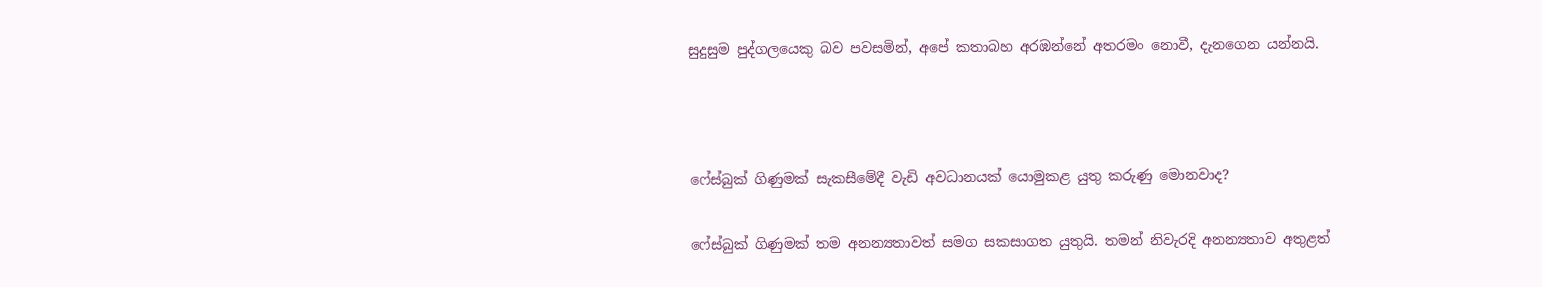සුදුසුම පුද්ගලයෙකු බව පවසමින්, අපේ කතාබහ අරඹන්නේ අතරමං නොවී, දැනගෙන යන්නයි.



ෆේස්බුක් ගිණුමක් සැකසීමේදී වැඩි අවධානයක් යොමුකළ යුතු කරුණු මොනවාද?

ෆේස්බුක් ගිණුමක් තම අනන්‍යතාවත් සමග සකසාගත යුතුයි. තමන් නිවැරදි අනන්‍යතාව අතුළත්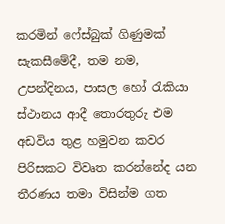කරමින් ෆේස්බුක් ගිණුමක් සැකසීමේදී, තම නම, උපන්දිනය, පාසල හෝ රැකියා ස්ථානය ආදී තොරතුරු එම අඩවිය තුළ හමුවන කවර පිරිසකට විවෘත කරන්නේද යන තීරණය තමා විසින්ම ගත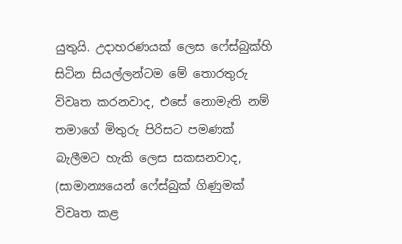යුතුයි. උදාහරණයක් ලෙස ෆේස්බුක්හි සිටින සියල්ලන්ටම මේ තොරතුරු විවෘත කරනවාද, එසේ නොමැති නම් තමාගේ මිතුරු පිරිසට පමණක් බැලීමට හැකි ලෙස සකසනවාද, (සාමාන්‍යයෙන් ෆේස්බුක් ගිණුමක් විවෘත කළ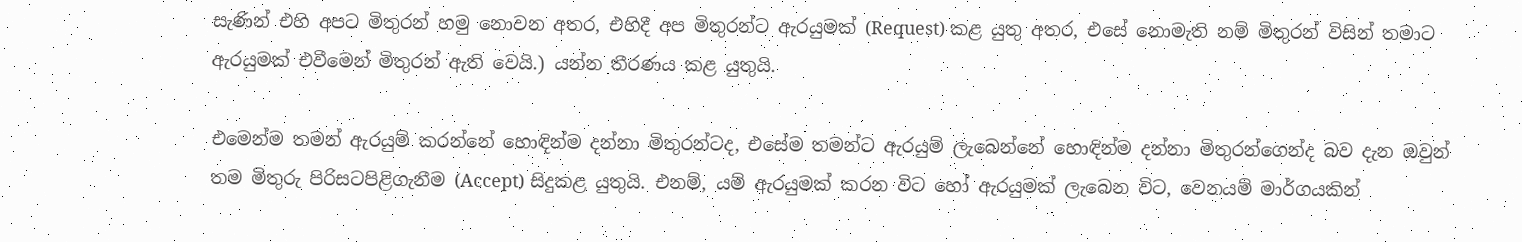සැණින් එහි අපට මිතුරන් හමු නොවන අතර, එහිදී අප මිතුරන්ට ඇරයුමක් (Request) කළ යුතු අතර, එසේ නොමැති නම් මිතුරන් විසින් තමාට ඇරයුමක් එවීමෙන් මිතුරන් ඇති වෙයි.) යන්න තීරණය කළ යුතුයි.

එමෙන්ම තමන් ඇරයුම් කරන්නේ හොඳින්ම දන්නා මිතුරන්ටද, එසේම තමන්ට ඇරයුම් ලැබෙන්නේ හොඳින්ම දන්නා මිතුරන්ගෙන්ද බව දැන ඔවුන් තම මිතුරු පිරිසටපිළිගැනීම (Accept) සිදුකළ යුතුයි. එනම්, යම් ඇරයුමක් කරන විට හෝ ඇරයුමක් ලැබෙන විට, වෙනයම් මාර්ගයකින්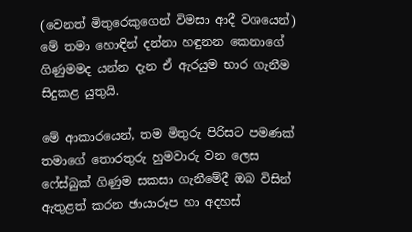(වෙනත් මිතුරෙකුගෙන් විමසා ආදී වශයෙන්) මේ තමා හොඳින් දන්නා හඳුනන කෙනාගේ ගිණුමමද යන්න දැන ඒ ඇරයුම භාර ගැනීම සිදුකළ යුතුයි.

මේ ආකාරයෙන්, තම මිතුරු පිරිසට පමණක් තමාගේ තොරතුරු හුමවාරු වන ලෙස ෆේස්බුක් ගිණුම සකසා ගැනීමේදී ඔබ විසින් ඇතුළත් කරන ඡායාරූප හා අදහස්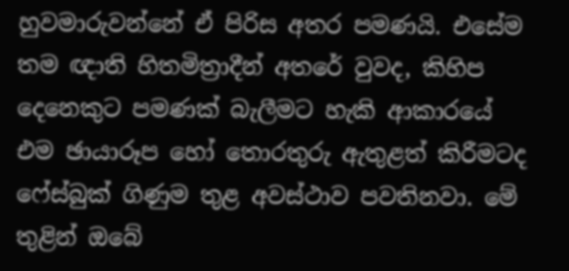හුවමාරුවන්නේ ඒ පිරිස අතර පමණයි. එසේම තම ඥාති හිතමිත්‍රාදීන් අතරේ වුවද, කිහිප දෙනෙකුට පමණක් බැලීමට හැකි ආකාරයේ එම ඡායාරූප හෝ තොරතුරු ඇතුළත් කිරීමටද ෆේස්බුක් ගිණුම තුළ අවස්ථාව පවතිනවා. මේ තුළින් ඔබේ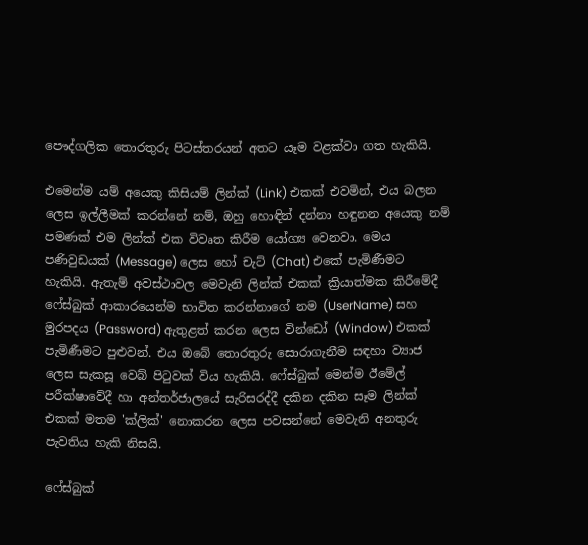පෞද්ගලික තොරතුරු පිටස්තරයන් අතට යෑම වළක්වා ගත හැකියි.

එමෙන්ම යම් අයෙකු කිසියම් ලින්ක් (Link) එකක් එවමින්, එය බලන ලෙස ඉල්ලීමක් කරන්නේ නම්, ඔහු හොඳින් දන්නා හඳුනන අයෙකු නම් පමණක් එම ලින්ක් එක විවෘත කිරීම යෝග්‍ය වෙනවා. මෙය පණිවුඩයක් (Message) ලෙස හෝ චැට් (Chat) එකේ පැමිණීමට හැකියි. ඇතැම් අවස්ථාවල මෙවැනි ලින්ක් එකක් ක්‍රියාත්මක කිරීමේදී ෆේස්බුක් ආකාරයෙන්ම භාවිත කරන්නාගේ නම (UserName) සහ මුරපදය (Password) ඇතුළත් කරන ලෙස වින්ඩෝ (Window) එකක් පැමිණීමට පුළුවන්. එය ඔබේ තොරතුරු සොරාගැනීම සඳහා ව්‍යාජ ලෙස සැකසූ වෙබ් පිටුවක් විය හැකියි. ෆේස්බුක් මෙන්ම ඊමේල් පරීක්ෂාවේදී හා අන්තර්ජාලයේ සැරිසරද්දී දකින දකින සෑම ලින්ක් එකක් මතම 'ක්ලික්' නොකරන ලෙස පවසන්නේ මෙවැනි අනතුරු පැවතිය හැකි නිසයි.

ෆේස්බුක්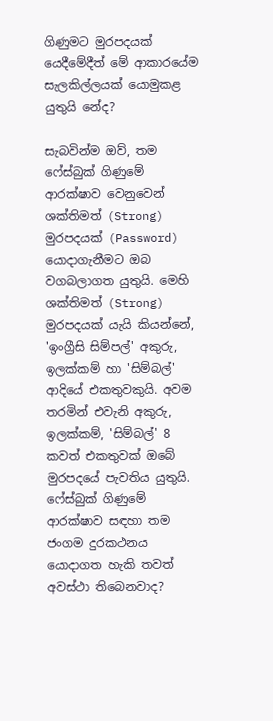ගිණුමට මුරපදයක් යෙදීමේදීත් මේ ආකාරයේම සැලකිල්ලයක් යොමුකළ යුතුයි නේද?

සැබවින්ම ඔව්, තම ෆේස්බුක් ගිණුමේ ආරක්ෂාව වෙනුවෙන් ශක්තිමත් (Strong) මුරපදයක් (Password) යොදාගැනීමට ඔබ වගබලාගත යුතුයි. මෙහි ශක්තිමත් (Strong) මුරපදයක් යැයි කියන්නේ, 'ඉංග්‍රීසි සිම්පල්' අකුරු, ඉලක්කම් හා 'සිම්බල්' ආදියේ එකතුවකුයි. අවම තරමින් එවැනි අකුරු, ඉලක්කම්, 'සිම්බල්' 8 කවත් එකතුවක් ඔබේ මුරපදයේ පැවතිය යුතුයි.
ෆේස්බුක් ගිණුමේ ආරක්ෂාව සඳහා තම ජංගම දුරකථනය යොදාගත හැකි තවත් අවස්ථා තිබෙනවාද?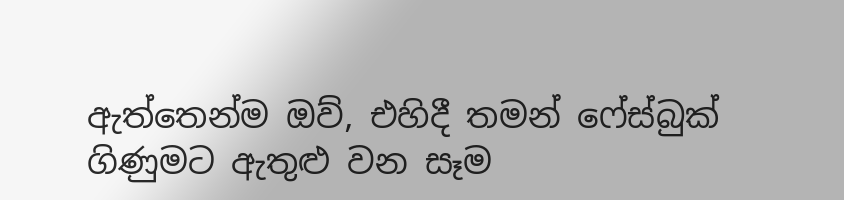ඇත්තෙන්ම ඔව්, එහිදී තමන් ෆේස්බුක් ගිණුමට ඇතුළු වන සෑම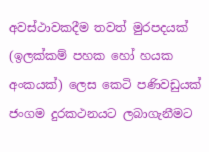අවස්ථාවකදීම තවත් මුරපදයක් (ඉලක්කම් පහක හෝ හයක අංකයක්) ලෙස ‍කෙටි පණිවඩුයක් ජංගම දුරකථනයට ලබාගැනීමට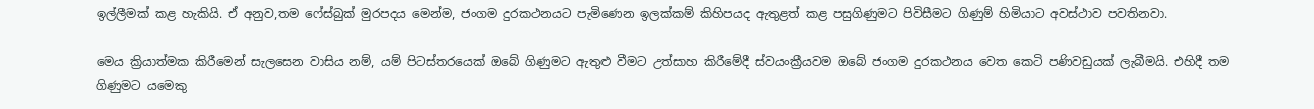ඉල්ලීමක් කළ හැකියි. ඒ අනුව,තම ෆේස්බුක් මුරපදය මෙන්ම, ජංගම දුරකථනයට පැමිණෙන ඉලක්කම් කිහිපයද ඇතුළත් කළ පසුගිණුමට පිවිසීමට ගිණුම් හිමියාට අවස්ථාව පවතිනවා.

මෙය ක්‍රියාත්මක කිරීමෙන් සැලසෙන වාසිය නම්, යම් පිටස්තරයෙක් ඔබේ ගිණුමට ඇතුළු වීමට උත්සාහ කිරීමේදී ස්වයංක්‍රීයවම ඔබේ ජංගම දුරකථනය වෙත කෙටි පණිවඩුයක් ලැබීමයි. එහිදී තම ගිණුමට යමෙකු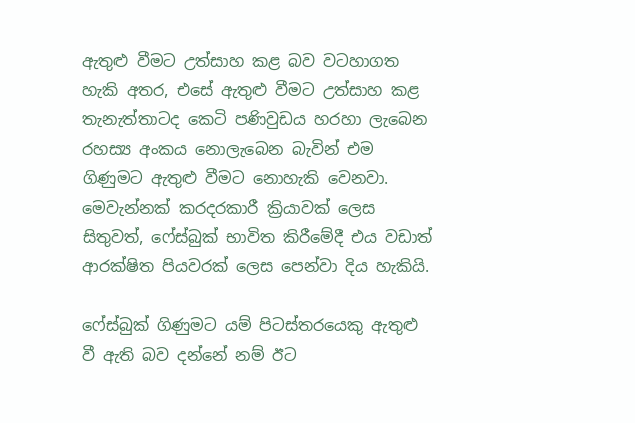ඇතුළු වීමට උත්සාහ කළ බව වටහාගත හැකි අතර, එසේ ඇතුළු වීමට උත්සාහ කළ තැනැත්තාටද කෙටි පණිවුඩය හරහා ලැබෙන රහස්‍ය අංකය නොලැබෙන බැවින් එම ගිණුමට ඇතුළු වීමට නොහැකි වෙනවා. මෙවැන්නක් කරදරකාරී ක්‍රියාවක් ලෙස සිතුවත්, ෆේස්බුක් භාවිත කිරීමේදී එය වඩාත් ආරක්ෂිත පියවරක් ලෙස පෙන්වා දිය හැකියි.

ෆේස්බුක් ගිණුමට යම් පිටස්තරයෙකු ඇතුළු වී ඇති බව දන්නේ නම් ඊට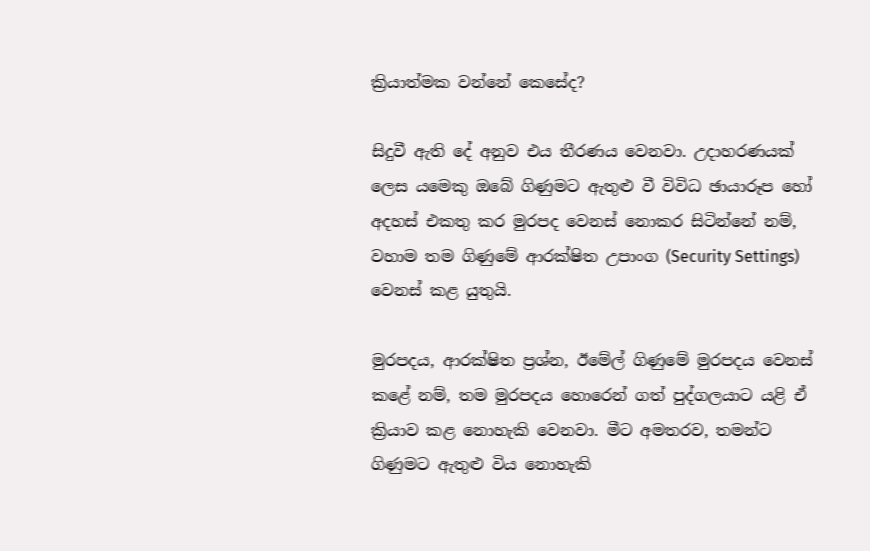ක්‍රියාත්මක වන්නේ කෙසේද?

සිදුවී ඇති දේ අනුව එය තීරණය වෙනවා. උදාහරණයක් ලෙස යමෙකු ඔබේ ගිණුමට ඇතුළු වී විවිධ ඡායාරූප හෝ අදහස් එකතු කර මුරපද වෙනස් නොකර සිටින්නේ නම්, වහාම තම ගිණුමේ ආරක්ෂිත උපාංග (Security Settings) වෙනස් කළ යුතුයි.

මුරපදය, ආරක්ෂිත ප්‍රශ්න, ඊමේල් ගිණුමේ මුරපදය වෙනස් කළේ නම්, තම මුරපදය හොරෙන් ගත් පුද්ගලයාට යළි ඒ ක්‍රියාව කළ නොහැකි වෙනවා. මීට අමතරව, තමන්ට ගිණුමට ඇතුළු විය නොහැකි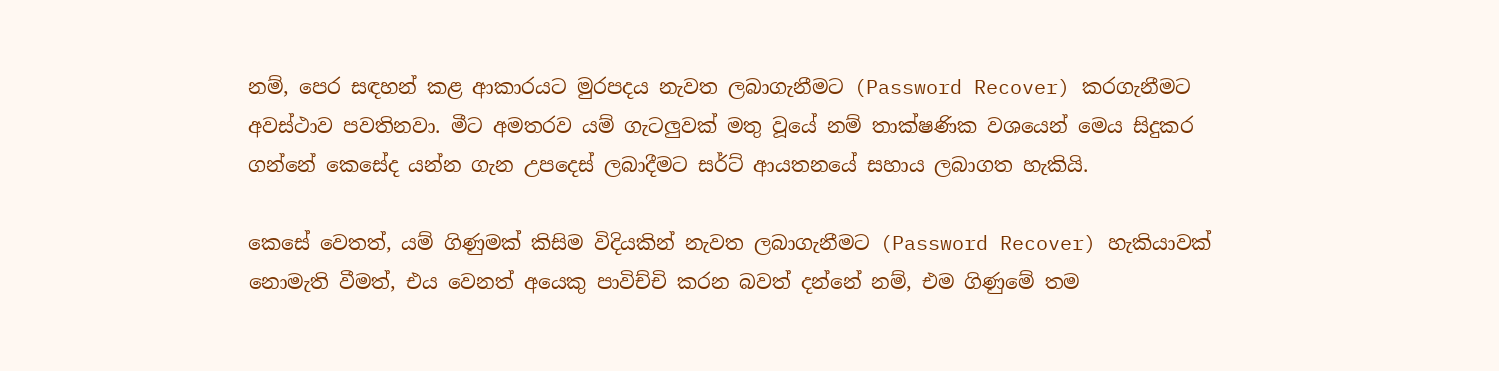නම්, පෙර සඳහන් කළ ආකාරයට මුරපදය නැවත ලබාගැනීමට (Password Recover) කරගැනීමට අවස්ථාව පවතිනවා. මීට අමතරව යම් ගැටලුවක් මතු වූයේ නම් තාක්ෂණික වශයෙන් මෙය සිදුකර ගන්නේ කෙසේද යන්න ගැන උපදෙස් ලබාදීමට සර්ට් ආයතනයේ සහාය ලබාගත හැකියි.

කෙසේ වෙතත්, යම් ගිණුමක් කිසිම විදියකින් නැවත ලබාගැනීමට (Password Recover) හැකියාවක් නොමැති වීමත්, එය වෙනත් අයෙකු පාවිච්චි කරන බවත් දන්නේ නම්, එම ගිණුමේ තම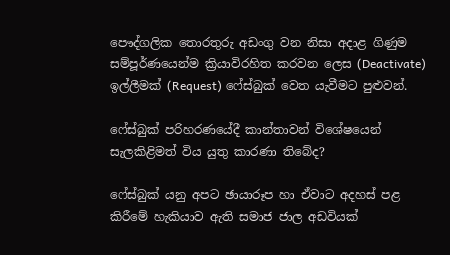පෞද්ගලික තොරතුරු අඩංගු වන නිසා අදාළ ගිණුම සම්පූර්ණයෙන්ම ක්‍රියාවිරහිත කරවන ලෙස (Deactivate) ඉල්ලීමක් (Request) ෆේස්බුක් වෙත යැවීමට පුළුවන්.

ෆේස්බුක් පරිහරණයේදී කාන්තාවන් විශේෂයෙන් සැලකිළිමත් විය යුතු කාරණා තිබේද?

ෆේස්බුක් යනු අපට ඡායාරූප හා ඒවාට අදහස් පළ කිරීමේ හැකියාව ඇති සමාජ ජාල අඩවියක්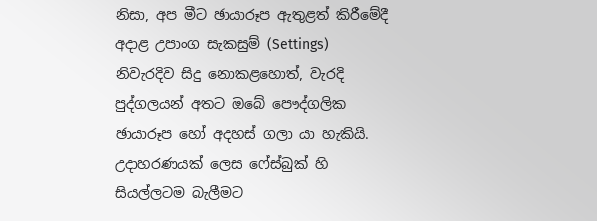නිසා, අප මීට ඡායාරූප ඇතුළත් කිරීමේදී අදාළ උපාංග සැකසුම් (Settings) නිවැරදිව සිදු නොකළහොත්, වැරදි පුද්ගලයන් අතට ඔබේ පෞද්ගලික ඡායාරූප හෝ අදහස් ගලා යා හැකියි. උදාහරණයක් ලෙස ෆේස්බුක් හි සියල්ලටම බැලීමට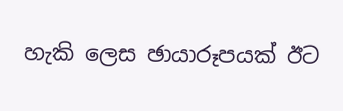හැකි ලෙස ඡායාරූපයක් ඊට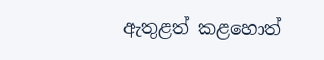ඇතුළත් කළහොත්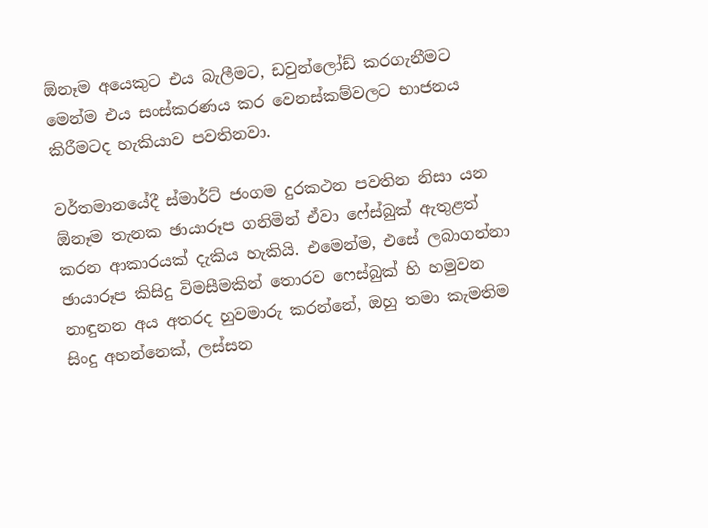ඕනෑම අයෙකුට එය බැලීමට, ඩවුන්ලෝඩ් කරගැනීමට මෙන්ම එය සංස්කරණය කර වෙනස්කම්වලට භාජනය කිරීමටද හැකියාව පවතිනවා.

වර්තමානයේදී ස්මාර්ට් ජංගම දුරකථන පවතින නිසා යන ඕනෑම තැනක ඡායාරූප ගනිමින් ඒවා ෆේස්බුක් ඇතුළත් කරන ආකාරයක් දැකිය හැකියි. එමෙන්ම, එසේ ලබාගන්නා ඡායාරූප කිසිදු විමසීමකින් තොරව ෆෙස්බුක් හි හමුවන නාඳුනන අය අතරද හුවමාරු කරන්නේ, ඔහු තමා කැමතිම සිංදු අහන්නෙක්, ලස්සන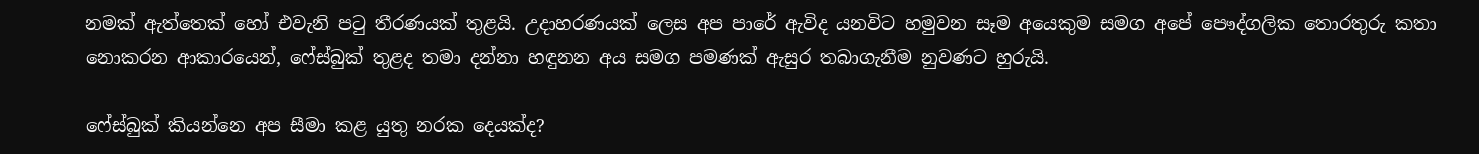නමක් ඇත්තෙක් හෝ එවැනි පටු තීරණයක් තුළයි. උදාහරණයක් ලෙස අප පාරේ ඇවිද යනවිට හමුවන සෑම අයෙකුම සමග අපේ පෞද්ගලික තොරතුරු කතා නොකරන ආකාරයෙන්, ෆේස්බුක් තුළද තමා දන්නා හඳුනන අය සමග පමණක් ඇසුර තබාගැනීම නුවණට හුරුයි.

ෆේස්බුක් කියන්නෙ අප සීමා කළ යුතු නරක දෙයක්ද?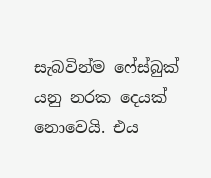සැබවින්ම ෆේස්බුක් යනු නරක දෙයක් නොවෙයි. එය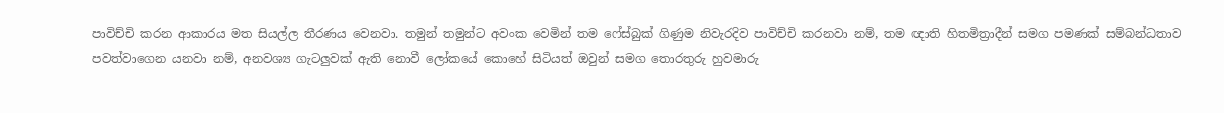පාවිච්චි කරන ආකාරය මත සියල්ල තීරණය වෙනවා. තමුන් තමුන්ට අවංක වෙමින් තම ෆේස්බුක් ගිණුම නිවැරදිව පාවිච්චි කරනවා නම්, තම ඥාති හිතමිත්‍රාදීන් සමග පමණක් සම්බන්ධතාව පවත්වාගෙන යනවා නම්, අනවශ්‍ය ගැටලුවක් ඇති නොවී ලෝකයේ කොහේ සිටියත් ඔවුන් සමග තොරතුරු හුවමාරු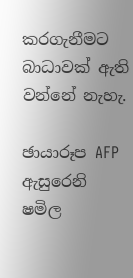කරගැනීමට බාධාවක් ඇති වන්නේ නැහැ.

ඡායාරූප AFP ඇසුරෙනි
ෂමිල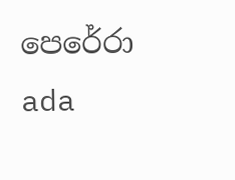පෙරේරා
ada